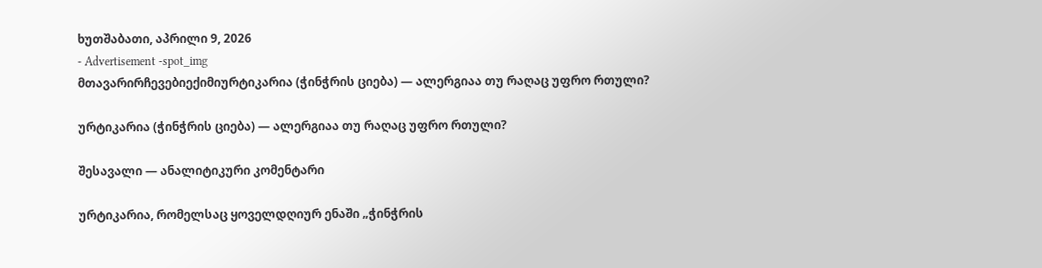ხუთშაბათი, აპრილი 9, 2026
- Advertisement -spot_img
მთავარირჩევებიექიმიურტიკარია (ჭინჭრის ციება) — ალერგიაა თუ რაღაც უფრო რთული?

ურტიკარია (ჭინჭრის ციება) — ალერგიაა თუ რაღაც უფრო რთული?

შესავალი — ანალიტიკური კომენტარი

ურტიკარია, რომელსაც ყოველდღიურ ენაში „ჭინჭრის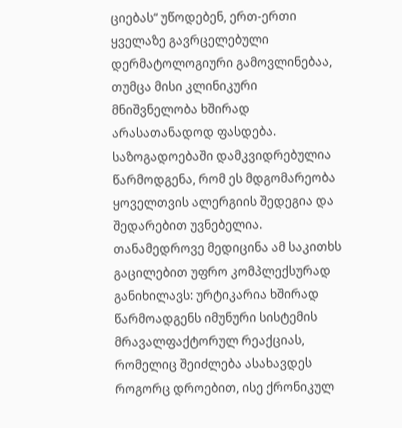ციებას“ უწოდებენ, ერთ-ერთი ყველაზე გავრცელებული დერმატოლოგიური გამოვლინებაა, თუმცა მისი კლინიკური მნიშვნელობა ხშირად არასათანადოდ ფასდება. საზოგადოებაში დამკვიდრებულია წარმოდგენა, რომ ეს მდგომარეობა ყოველთვის ალერგიის შედეგია და შედარებით უვნებელია. თანამედროვე მედიცინა ამ საკითხს გაცილებით უფრო კომპლექსურად განიხილავს: ურტიკარია ხშირად წარმოადგენს იმუნური სისტემის მრავალფაქტორულ რეაქციას, რომელიც შეიძლება ასახავდეს როგორც დროებით, ისე ქრონიკულ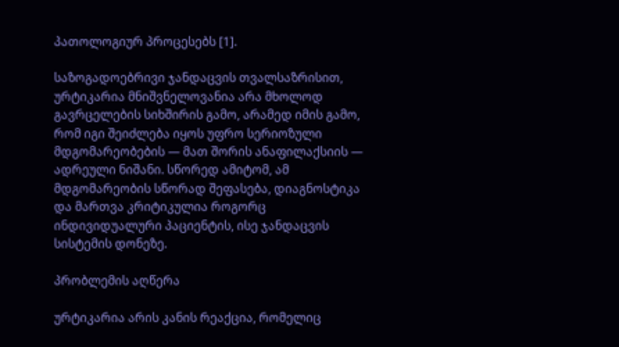პათოლოგიურ პროცესებს [1].

საზოგადოებრივი ჯანდაცვის თვალსაზრისით, ურტიკარია მნიშვნელოვანია არა მხოლოდ გავრცელების სიხშირის გამო, არამედ იმის გამო, რომ იგი შეიძლება იყოს უფრო სერიოზული მდგომარეობების — მათ შორის ანაფილაქსიის — ადრეული ნიშანი. სწორედ ამიტომ, ამ მდგომარეობის სწორად შეფასება, დიაგნოსტიკა და მართვა კრიტიკულია როგორც ინდივიდუალური პაციენტის, ისე ჯანდაცვის სისტემის დონეზე.

პრობლემის აღწერა

ურტიკარია არის კანის რეაქცია, რომელიც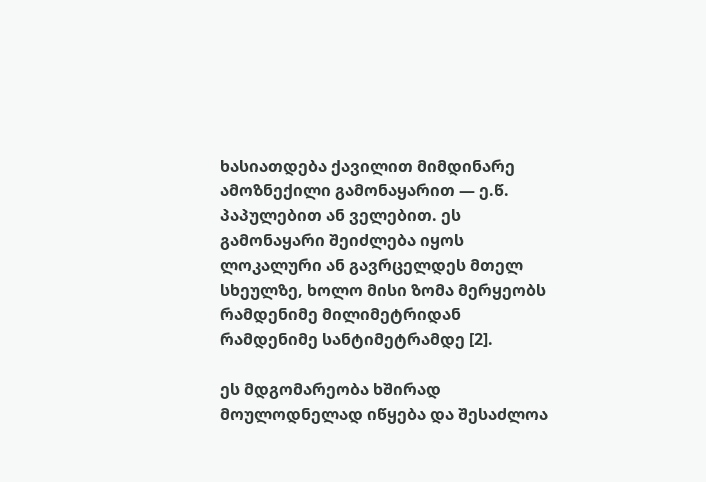ხასიათდება ქავილით მიმდინარე ამოზნექილი გამონაყარით — ე.წ. პაპულებით ან ველებით. ეს გამონაყარი შეიძლება იყოს ლოკალური ან გავრცელდეს მთელ სხეულზე, ხოლო მისი ზომა მერყეობს რამდენიმე მილიმეტრიდან რამდენიმე სანტიმეტრამდე [2].

ეს მდგომარეობა ხშირად მოულოდნელად იწყება და შესაძლოა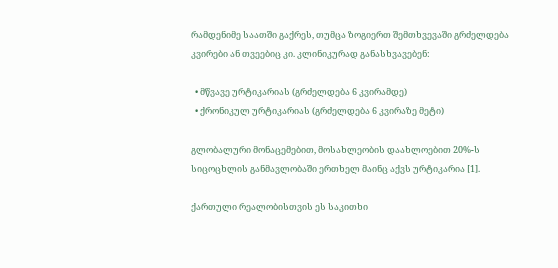რამდენიმე საათში გაქრეს, თუმცა ზოგიერთ შემთხვევაში გრძელდება კვირები ან თვეებიც კი. კლინიკურად განასხვავებენ:

  • მწვავე ურტიკარიას (გრძელდება 6 კვირამდე)
  • ქრონიკულ ურტიკარიას (გრძელდება 6 კვირაზე მეტი)

გლობალური მონაცემებით, მოსახლეობის დაახლოებით 20%-ს სიცოცხლის განმავლობაში ერთხელ მაინც აქვს ურტიკარია [1].

ქართული რეალობისთვის ეს საკითხი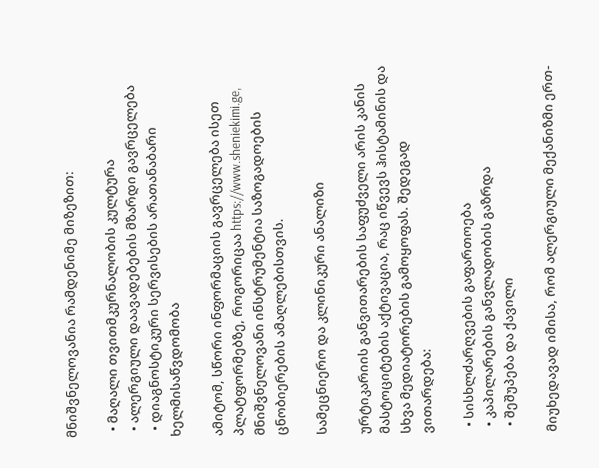მნიშვნელოვანია რამდენიმე მიზეზით:

  • მაღალი თვითმკურნალობის კულტურა
  • ალერგიული დაავადებების მზარდი გავრცელება
  • დიაგნოსტიკური სერვისების არათანაბარი ხელმისაწვდომობა

ამიტომ, სწორი ინფორმაციის გავრცელება ისეთ პლატფორმებზე, როგორიცაა https://www.sheniekimi.ge, მნიშვნელოვანი ინსტრუმენტია საზოგადოების ცნობიერების ამაღლებისთვის.

სამეცნიერო და კლინიკური ანალიზი

ურტიკარიის განვითარების საფუძველი არის კანის მასტოციტების აქტივაცია, რაც იწვევს ჰისტამინის და სხვა მედიატორების გამოყოფას. შედეგად ვითარდება:

  • სისხლძარღვების გაფართოება
  • კაპილარების განვლადობის გაზრდა
  • შეშუპება და ქავილი

მიუხედავად იმისა, რომ ალერგიული მექანიზმი ერთ-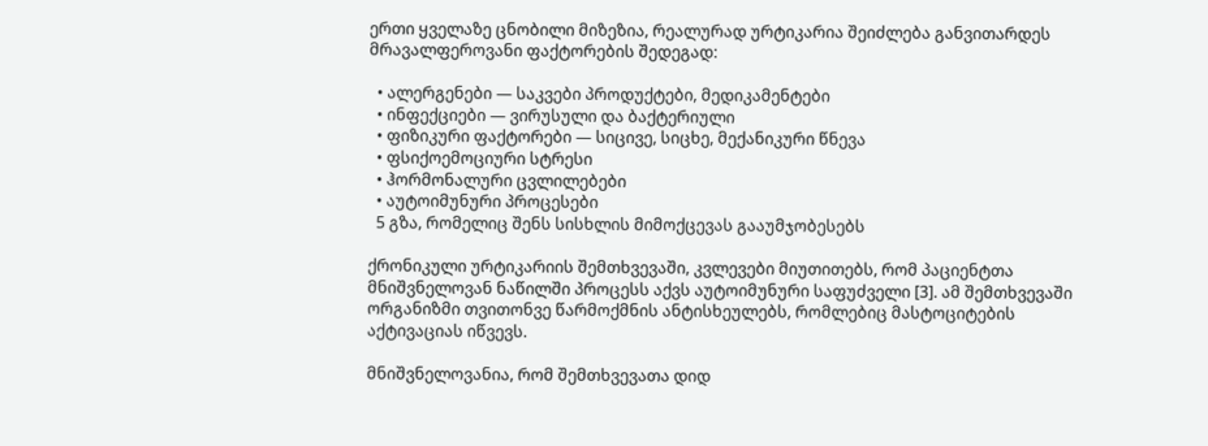ერთი ყველაზე ცნობილი მიზეზია, რეალურად ურტიკარია შეიძლება განვითარდეს მრავალფეროვანი ფაქტორების შედეგად:

  • ალერგენები — საკვები პროდუქტები, მედიკამენტები
  • ინფექციები — ვირუსული და ბაქტერიული
  • ფიზიკური ფაქტორები — სიცივე, სიცხე, მექანიკური წნევა
  • ფსიქოემოციური სტრესი
  • ჰორმონალური ცვლილებები
  • აუტოიმუნური პროცესები
  5 გზა, რომელიც შენს სისხლის მიმოქცევას გააუმჯობესებს

ქრონიკული ურტიკარიის შემთხვევაში, კვლევები მიუთითებს, რომ პაციენტთა მნიშვნელოვან ნაწილში პროცესს აქვს აუტოიმუნური საფუძველი [3]. ამ შემთხვევაში ორგანიზმი თვითონვე წარმოქმნის ანტისხეულებს, რომლებიც მასტოციტების აქტივაციას იწვევს.

მნიშვნელოვანია, რომ შემთხვევათა დიდ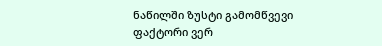ნაწილში ზუსტი გამომწვევი ფაქტორი ვერ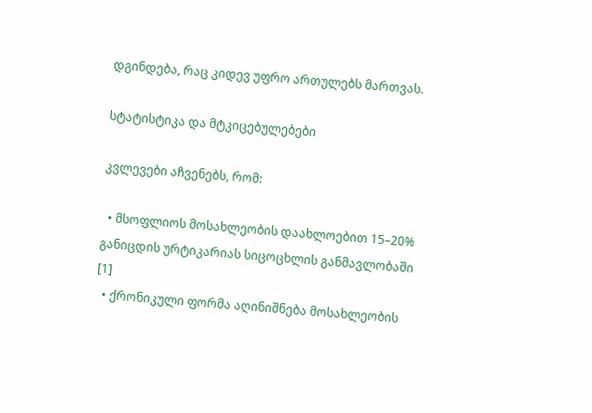დგინდება, რაც კიდევ უფრო ართულებს მართვას.

სტატისტიკა და მტკიცებულებები

კვლევები აჩვენებს, რომ:

  • მსოფლიოს მოსახლეობის დაახლოებით 15–20% განიცდის ურტიკარიას სიცოცხლის განმავლობაში [1]
  • ქრონიკული ფორმა აღინიშნება მოსახლეობის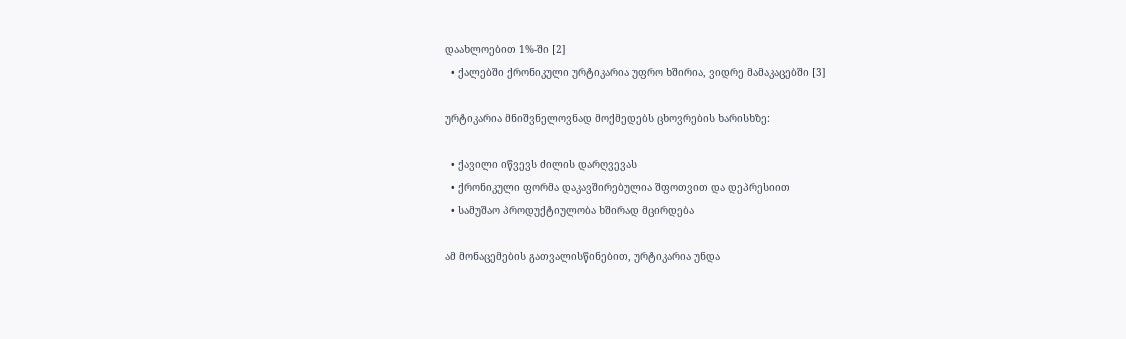დაახლოებით 1%-ში [2]
  • ქალებში ქრონიკული ურტიკარია უფრო ხშირია, ვიდრე მამაკაცებში [3]

ურტიკარია მნიშვნელოვნად მოქმედებს ცხოვრების ხარისხზე:

  • ქავილი იწვევს ძილის დარღვევას
  • ქრონიკული ფორმა დაკავშირებულია შფოთვით და დეპრესიით
  • სამუშაო პროდუქტიულობა ხშირად მცირდება

ამ მონაცემების გათვალისწინებით, ურტიკარია უნდა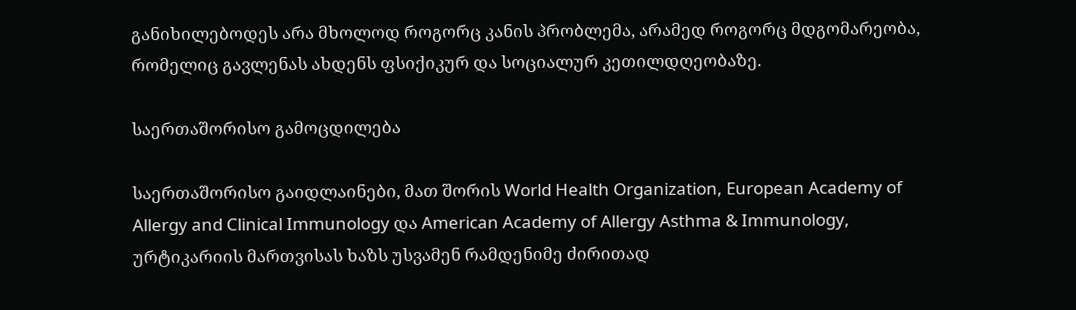განიხილებოდეს არა მხოლოდ როგორც კანის პრობლემა, არამედ როგორც მდგომარეობა, რომელიც გავლენას ახდენს ფსიქიკურ და სოციალურ კეთილდღეობაზე.

საერთაშორისო გამოცდილება

საერთაშორისო გაიდლაინები, მათ შორის World Health Organization, European Academy of Allergy and Clinical Immunology და American Academy of Allergy Asthma & Immunology, ურტიკარიის მართვისას ხაზს უსვამენ რამდენიმე ძირითად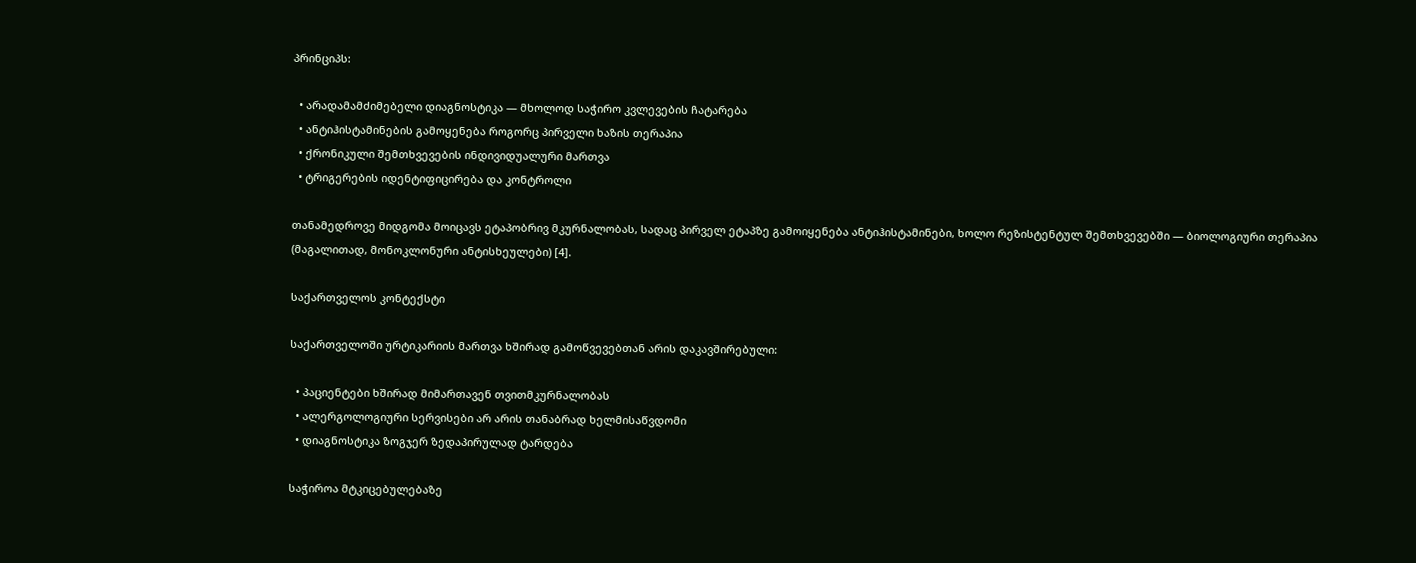პრინციპს:

  • არადამამძიმებელი დიაგნოსტიკა — მხოლოდ საჭირო კვლევების ჩატარება
  • ანტიჰისტამინების გამოყენება როგორც პირველი ხაზის თერაპია
  • ქრონიკული შემთხვევების ინდივიდუალური მართვა
  • ტრიგერების იდენტიფიცირება და კონტროლი

თანამედროვე მიდგომა მოიცავს ეტაპობრივ მკურნალობას, სადაც პირველ ეტაპზე გამოიყენება ანტიჰისტამინები, ხოლო რეზისტენტულ შემთხვევებში — ბიოლოგიური თერაპია (მაგალითად, მონოკლონური ანტისხეულები) [4].

საქართველოს კონტექსტი

საქართველოში ურტიკარიის მართვა ხშირად გამოწვევებთან არის დაკავშირებული:

  • პაციენტები ხშირად მიმართავენ თვითმკურნალობას
  • ალერგოლოგიური სერვისები არ არის თანაბრად ხელმისაწვდომი
  • დიაგნოსტიკა ზოგჯერ ზედაპირულად ტარდება

საჭიროა მტკიცებულებაზე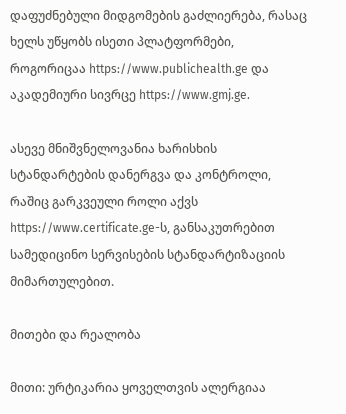დაფუძნებული მიდგომების გაძლიერება, რასაც ხელს უწყობს ისეთი პლატფორმები, როგორიცაა https://www.publichealth.ge და აკადემიური სივრცე https://www.gmj.ge.

ასევე მნიშვნელოვანია ხარისხის სტანდარტების დანერგვა და კონტროლი, რაშიც გარკვეული როლი აქვს https://www.certificate.ge-ს, განსაკუთრებით სამედიცინო სერვისების სტანდარტიზაციის მიმართულებით.

მითები და რეალობა

მითი: ურტიკარია ყოველთვის ალერგიაა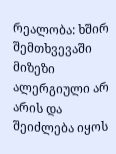რეალობა: ხშირ შემთხვევაში მიზეზი ალერგიული არ არის და შეიძლება იყოს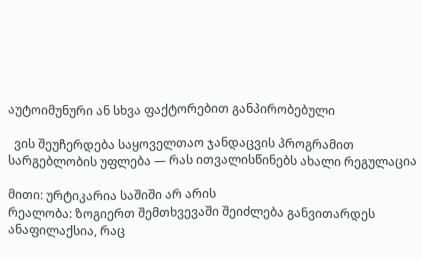აუტოიმუნური ან სხვა ფაქტორებით განპირობებული

  ვის შეუჩერდება საყოველთაო ჯანდაცვის პროგრამით სარგებლობის უფლება — რას ითვალისწინებს ახალი რეგულაცია

მითი: ურტიკარია საშიში არ არის
რეალობა: ზოგიერთ შემთხვევაში შეიძლება განვითარდეს ანაფილაქსია, რაც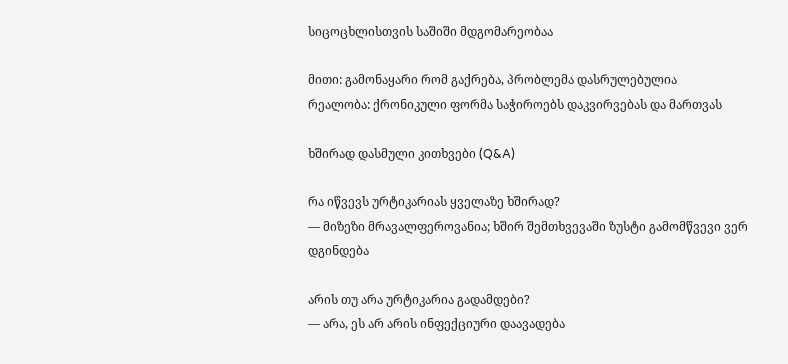სიცოცხლისთვის საშიში მდგომარეობაა

მითი: გამონაყარი რომ გაქრება, პრობლემა დასრულებულია
რეალობა: ქრონიკული ფორმა საჭიროებს დაკვირვებას და მართვას

ხშირად დასმული კითხვები (Q&A)

რა იწვევს ურტიკარიას ყველაზე ხშირად?
— მიზეზი მრავალფეროვანია; ხშირ შემთხვევაში ზუსტი გამომწვევი ვერ დგინდება

არის თუ არა ურტიკარია გადამდები?
— არა, ეს არ არის ინფექციური დაავადება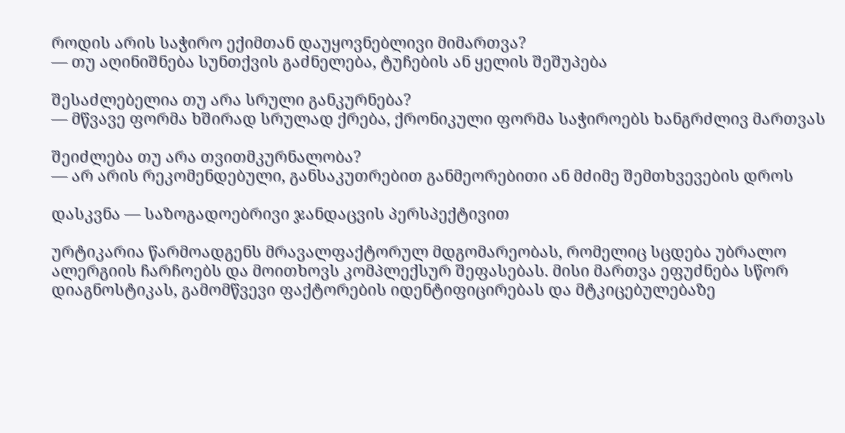როდის არის საჭირო ექიმთან დაუყოვნებლივი მიმართვა?
— თუ აღინიშნება სუნთქვის გაძნელება, ტუჩების ან ყელის შეშუპება

შესაძლებელია თუ არა სრული განკურნება?
— მწვავე ფორმა ხშირად სრულად ქრება, ქრონიკული ფორმა საჭიროებს ხანგრძლივ მართვას

შეიძლება თუ არა თვითმკურნალობა?
— არ არის რეკომენდებული, განსაკუთრებით განმეორებითი ან მძიმე შემთხვევების დროს

დასკვნა — საზოგადოებრივი ჯანდაცვის პერსპექტივით

ურტიკარია წარმოადგენს მრავალფაქტორულ მდგომარეობას, რომელიც სცდება უბრალო ალერგიის ჩარჩოებს და მოითხოვს კომპლექსურ შეფასებას. მისი მართვა ეფუძნება სწორ დიაგნოსტიკას, გამომწვევი ფაქტორების იდენტიფიცირებას და მტკიცებულებაზე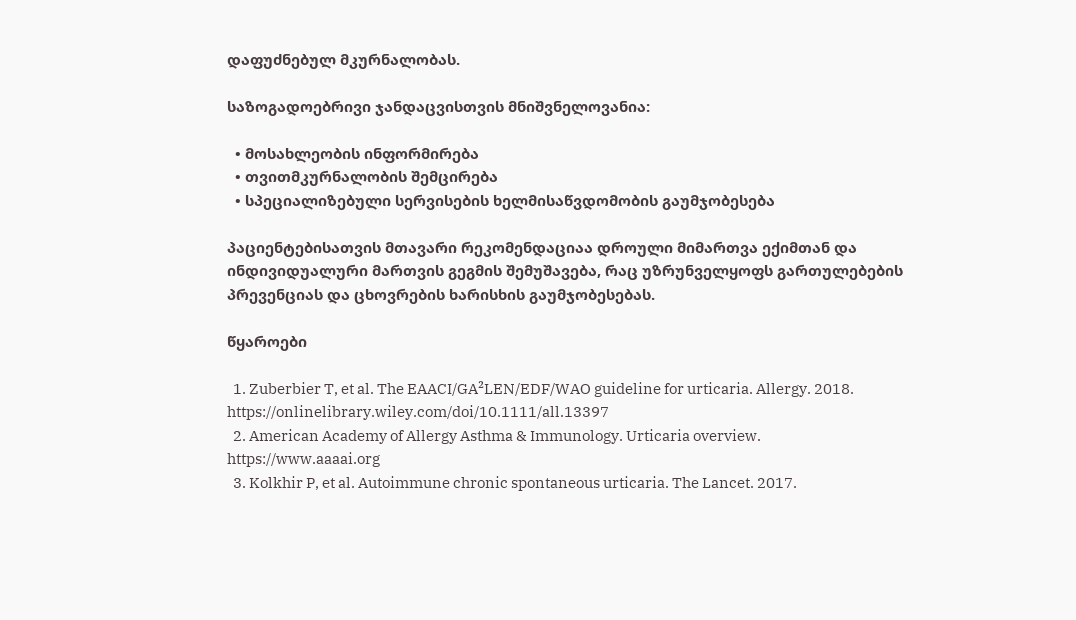დაფუძნებულ მკურნალობას.

საზოგადოებრივი ჯანდაცვისთვის მნიშვნელოვანია:

  • მოსახლეობის ინფორმირება
  • თვითმკურნალობის შემცირება
  • სპეციალიზებული სერვისების ხელმისაწვდომობის გაუმჯობესება

პაციენტებისათვის მთავარი რეკომენდაციაა დროული მიმართვა ექიმთან და ინდივიდუალური მართვის გეგმის შემუშავება, რაც უზრუნველყოფს გართულებების პრევენციას და ცხოვრების ხარისხის გაუმჯობესებას.

წყაროები

  1. Zuberbier T, et al. The EAACI/GA²LEN/EDF/WAO guideline for urticaria. Allergy. 2018. https://onlinelibrary.wiley.com/doi/10.1111/all.13397
  2. American Academy of Allergy Asthma & Immunology. Urticaria overview. https://www.aaaai.org
  3. Kolkhir P, et al. Autoimmune chronic spontaneous urticaria. The Lancet. 2017.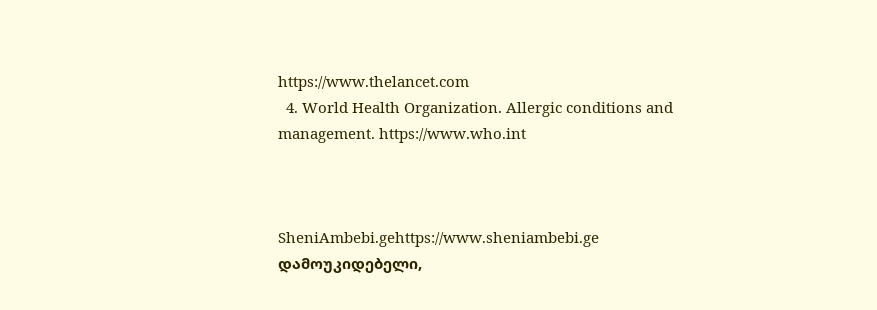https://www.thelancet.com
  4. World Health Organization. Allergic conditions and management. https://www.who.int



SheniAmbebi.gehttps://www.sheniambebi.ge
დამოუკიდებელი,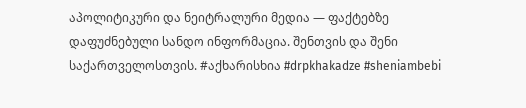აპოლიტიკური და ნეიტრალური მედია — ფაქტებზე დაფუძნებული სანდო ინფორმაცია. შენთვის და შენი საქართველოსთვის. #აქხარისხია #drpkhakadze #sheniambebi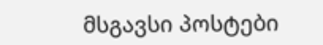მსგავსი პოსტები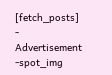[fetch_posts]
- Advertisement -spot_img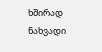ხშირად ნახვადი